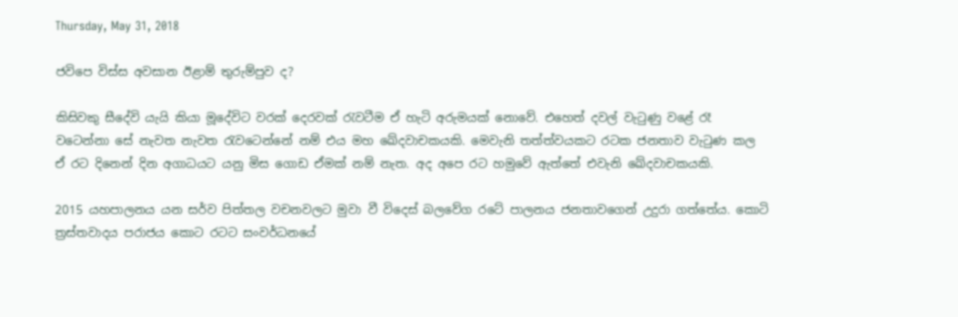Thursday, May 31, 2018

ජවිපෙ විස්ස අවසාන ඊළාම් තුරුම්පුව ද?

කිසිවකු සීදේවි යැයි කියා මූදේවිට වරක් දෙරවක් රැවටීම ඒ හැටි අරුමයක් නොවේ. එහෙත් දවල් වැටුණු වළේ රෑ වටෙන්නා සේ නැවත නැවත රැවටෙන්නේ නම් එය මහ ඛේදවාචකයකි. මෙවැනි තත්ත්වයකට රටක ජනතාව වැටුණ කල ඒ රට දිනෙන් දින අගාධයට යනු මිස ගොඩ ඒමක් නම් නැත. අද අපෙ රට හමුවේ ඇත්තේ එවැනි ඛේදවාචකයකි.

2015 යහපාලනය යන සර්ව පිත්තල වචනවලට මුවා වී විදෙස් බලවේග රටේ පාලනය ජනතාවගෙන් උදුරා ගත්තේය. කොටි ත්‍රස්තවාදය පරාජය කොට රටට සංවර්ධනයේ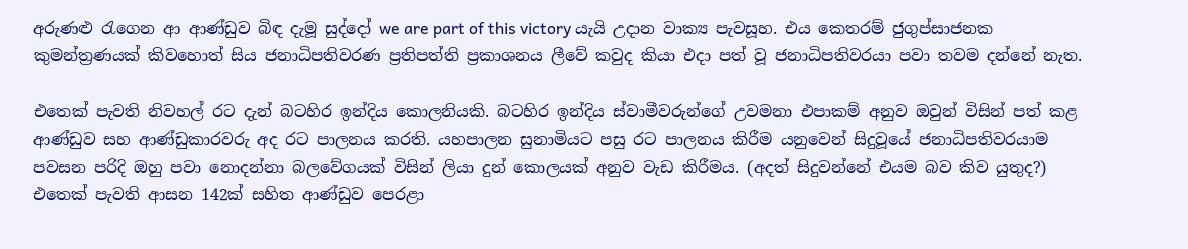අරුණළු රැගෙන ආ ආණ්ඩුව බිඳ දැමූ සුද්දෝ we are part of this victory යැයි උදාන වාක්‍ය පැවසූහ. එය කෙතරම් ජුගුප්සාජනක කුමන්ත්‍රණයක් කිවහොත් සිය ජනාධිපතිවරණ ප්‍රතිපත්ති ප්‍රකාශනය ලීවේ කවුද කියා එදා පත් වූ ජනාධිපතිවරයා පවා තවම දන්නේ නැත.

එතෙක් පැවති නිවහල් රට දැන් බටහිර ඉන්දිය කොලනියකි. බටහිර ඉන්දිය ස්වාමීවරුන්ගේ උවමනා එපාකම් අනුව ඔවුන් විසින් පත් කළ ආණ්ඩුව සහ ආණ්ඩුකාරවරු අද රට පාලනය කරති. යහපාලන සුනාමියට පසු රට පාලනය කිරීම යනුවෙන් සිදුවූයේ ජනාධිපතිවරයාම පවසන පරිදි ඔහු පවා නොදන්නා බලවේගයක් විසින් ලියා දුන් කොලයක් අනුව වැඩ කිරීමය. (අදත් සිදුවන්නේ එයම බව කිව යුතුද?) එතෙක් පැවති ආසන 142ක් සහිත ආණ්ඩුව පෙරළා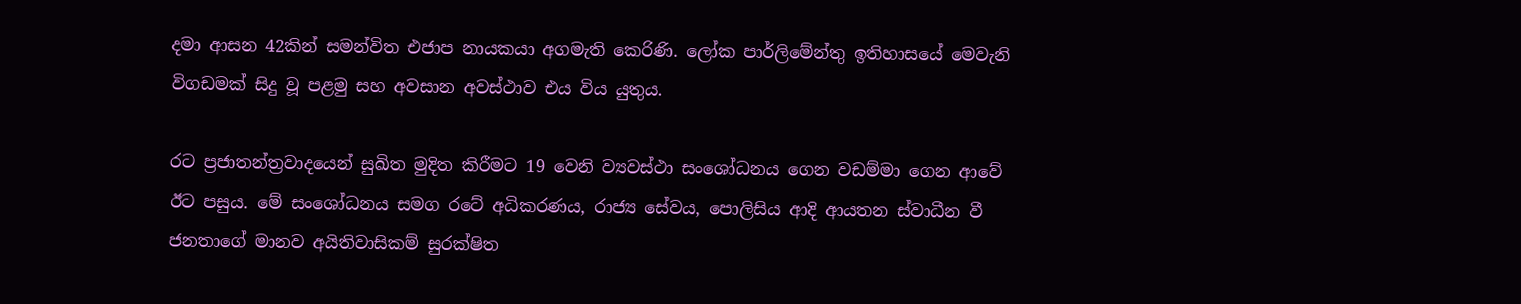දමා ආසන 42කින් සමන්විත එජාප නායකයා අගමැති කෙරිණි. ලෝක පාර්ලිමේන්තු ඉතිහාසයේ මෙවැනි විගඩමක් සිදු වූ පළමු සහ අවසාන අවස්ථාව එය විය යුතුය.

රට ප්‍රජාතන්ත්‍රවාදයෙන් සුඛිත මුදිත කිරීමට 19 වෙනි ව්‍යවස්ථා සංශෝධනය ගෙන වඩම්මා ගෙන ආවේ ඊට පසුය. මේ සංශෝධනය සමග රටේ අධිකරණය, රාජ්‍ය සේවය, පොලිසිය ආදි ආයතන ස්වාධීන වී ජනතාගේ මානව අයිතිවාසිකම් සුරක්ෂිත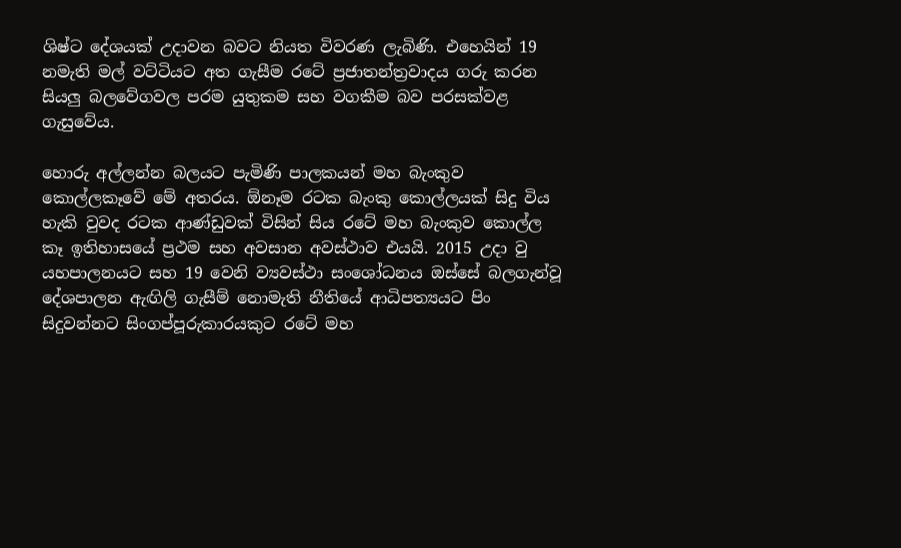ශිෂ්ට දේශයක් උදාවන බවට නියත විවරණ ලැබිණි. එහෙයින් 19 නමැති මල් වට්ටියට අත ගැසීම රටේ ප්‍රජාතන්ත්‍රවාදය ගරු කරන සියලු බලවේගවල පරම යුතුකම සහ වගකීම බව පරසක්වළ ගැසුවේය.

හොරු අල්ලන්න බලයට පැමිණි පාලකයන් මහ බැංකුව කොල්ලකෑවේ මේ අතරය. ඕනෑම රටක බැංකු කොල්ලයක් සිදු විය හැකි වුවද රටක ආණ්ඩුවක් විසින් සිය රටේ මහ බැංකුව කොල්ල කෑ ඉතිහාසයේ ප්‍රථම සහ අවසාන අවස්ථාව එයයි. 2015 උදා වු යහපාලනයට සහ 19 වෙනි ව්‍යවස්ථා සංශෝධනය ඔස්සේ බලගැන්වූ දේශපාලන ඇඟිලි ගැසීම් නොමැති නීතියේ ආධිපත්‍යයට පිං සිදුවන්නට සිංගප්පූරුකාරයකුට රටේ මහ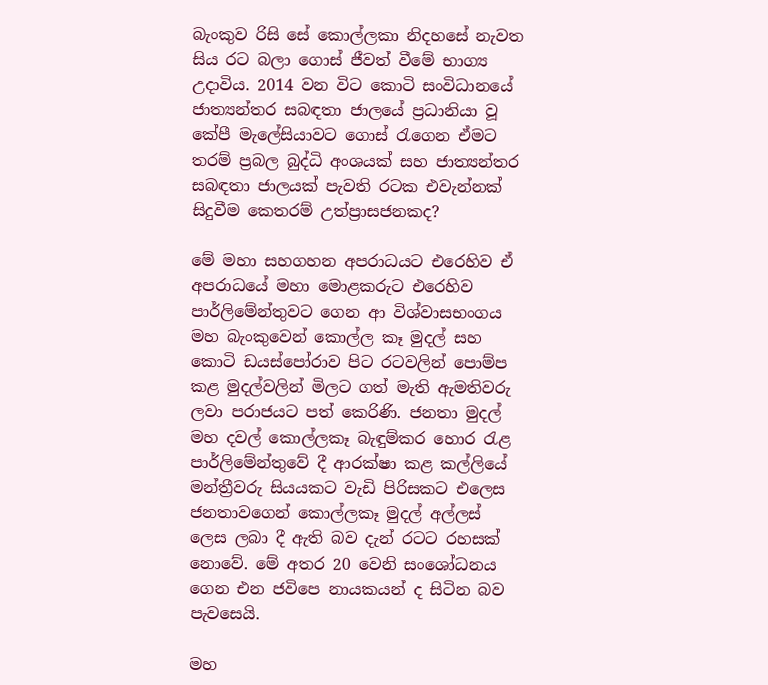බැංකුව රිසි සේ කොල්ලකා නිදහසේ නැවත සිය රට බලා ගොස් ජීවත් වීමේ භාග්‍ය උදාවිය. 2014 වන විට කොටි සංවිධානයේ ජාත්‍යන්තර සබඳතා ජාලයේ ප්‍රධානියා වූ කේපී මැලේසියාවට ගොස් රැගෙන ඒමට තරම් ප්‍රබල බුද්ධි අංශයක් සහ ජාත්‍යන්තර සබඳතා ජාලයක් පැවති රටක එවැන්නක් සිදුවීම කෙතරම් උත්ප්‍රාසජනකද?

මේ මහා සහගහන අපරාධයට එරෙහිව ඒ අපරාධයේ මහා මොළකරුට එරෙහිව පාර්ලිමේන්තුවට ගෙන ආ විශ්වාසභංගය මහ බැංකුවෙන් කොල්ල කෑ මුදල් සහ කොටි ඩයස්පෝරාව පිට රටවලින් පොම්ප කළ මුදල්වලින් මිලට ගත් මැති ඇමතිවරු ලවා පරාජයට පත් කෙරිණි. ජනතා මුදල් මහ දවල් කොල්ලකෑ බැඳුම්කර හොර රැළ පාර්ලිමේන්තුවේ දී ආරක්ෂා කළ කල්ලියේ මන්ත්‍රීවරු සියයකට වැඩි පිරිසකට එලෙස ජනතාවගෙන් කොල්ලකෑ මුදල් අල්ලස් ලෙස ලබා දී ඇති බව දැන් රටට රහසක් නොවේ. මේ අතර 20 වෙනි සංශෝධනය ගෙන එන ජවිපෙ නායකයන් ද සිටින බව පැවසෙයි.

මහ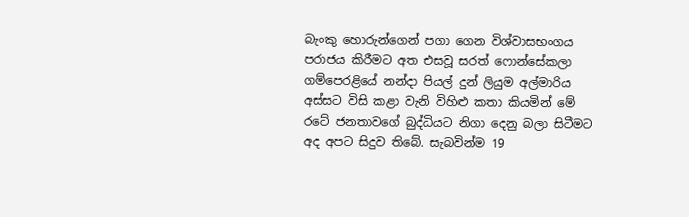බැංකු හොරුන්ගෙන් පගා ගෙන විශ්වාසභංගය පරාජය කිරීමට අත එසවූ සරත් ෆොන්සේකලා ගම්පෙරළියේ නන්දා පියල් දුන් ලියුම අල්මාරිය අස්සට විසි කළා වැනි විහිළු කතා කියමින් මේ රටේ ජනතාවගේ බුද්ධියට නිගා දෙනු බලා සිටීමට අද අපට සිදුව තිබේ. සැබවින්ම 19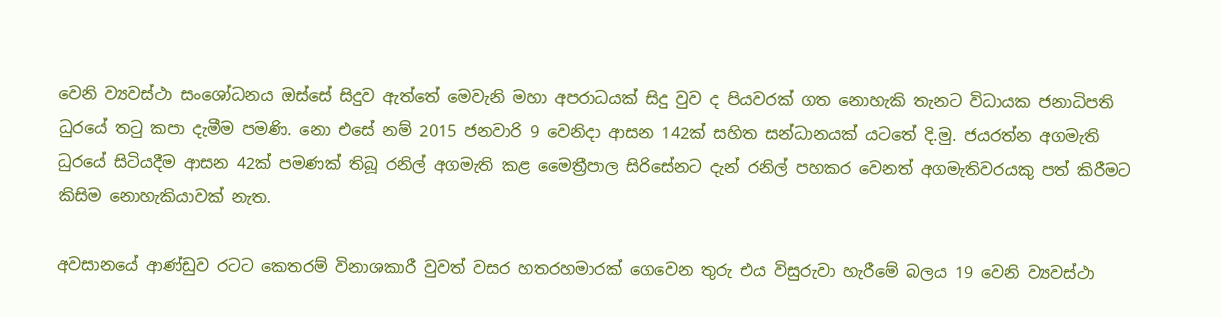වෙනි ව්‍යවස්ථා සංශෝධනය ඔස්සේ සිදුව ඇත්තේ මෙවැනි මහා අපරාධයක් සිදු වුව ද පියවරක් ගත නොහැකි තැනට විධායක ජනාධිපති ධුරයේ තටු කපා දැමීම පමණි. නො එසේ නම් 2015 ජනවාරි 9 වෙනිදා ආසන 142ක් සහිත සන්ධානයක් යටතේ දි.මු. ජයරත්න අගමැති ධුරයේ සිටියදීම ආසන 42ක් පමණක් තිබූ රනිල් අගමැති කළ මෛත්‍රීපාල සිරිසේනට දැන් රනිල් පහකර වෙනත් අගමැතිවරයකු පත් කිරීමට කිසිම නොහැකියාවක් නැත.

අවසානයේ ආණ්ඩුව රටට කෙතරම් විනාශකාරී වුවත් වසර හතරහමාරක් ගෙවෙන තුරු එය විසුරුවා හැරීමේ බලය 19 වෙනි ව්‍යවස්ථා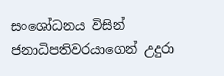සංශෝධනය විසින් ජනාධිපතිවරයාගෙන් උදුරා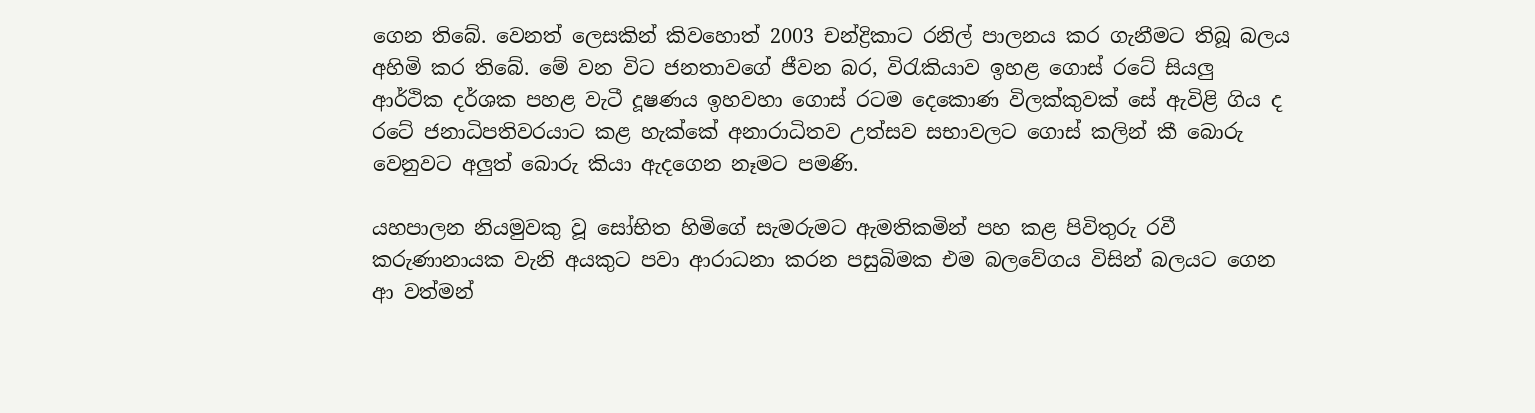ගෙන තිබේ. වෙනත් ලෙසකින් කිවහොත් 2003 චන්ද්‍රිකාට රනිල් පාලනය කර ගැනීමට තිබූ බලය අහිමි කර තිබේ. මේ වන විට ජනතාවගේ ජීවන බර, විරැකියාව ඉහළ ගොස් රටේ සියලු ආර්ථික දර්ශක පහළ වැටී දූෂණය ඉහවහා ගොස් රටම දෙකොණ විලක්කුවක් සේ ඇවිළි ගිය ද රටේ ජනාධිපතිවරයාට කළ හැක්කේ අනාරාධිතව උත්සව සභාවලට ගොස් කලින් කී බොරු වෙනුවට අලුත් බොරු කියා ඇදගෙන නෑමට පමණි.

යහපාලන නියමුවකු වූ සෝභිත හිමිගේ සැමරුමට ඇමතිකමින් පහ කළ පිවිතුරු රවී කරුණානායක වැනි අයකුට පවා ආරාධනා කරන පසුබිමක එම බලවේගය විසින් බලයට ගෙන ආ වත්මන්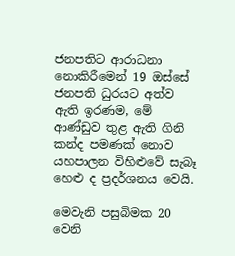ජනපතිට ආරාධනා නොකිරීමෙන් 19 ඔස්සේ ජනපති ධුරයට අත්ව ඇති ඉරණම, මේ ආණ්ඩුව තුළ ඇති ගිනි කන්ද පමණක් නොව යහපාලන විහිළුවේ සැබෑ හෙළු ද ප්‍රදර්ශනය වෙයි.

මෙවැනි පසුබිමක 20 වෙනි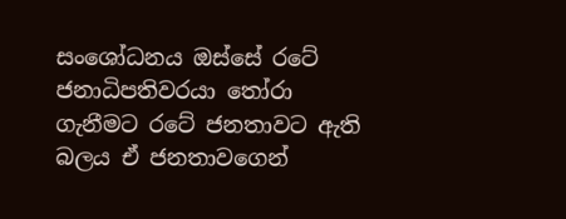සංශෝධනය ඔස්සේ රටේ ජනාධිපතිවරයා තෝරා ගැනීමට රටේ ජනතාවට ඇති බලය ඒ ජනතාවගෙන්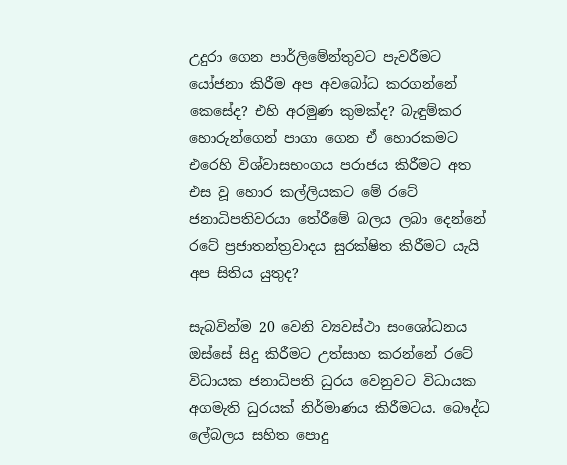උදුරා ගෙන පාර්ලිමේන්තුවට පැවරීමට යෝජනා කිරීම අප අවබෝධ කරගන්නේ කෙසේද? එහි අරමුණ කුමක්ද? බැඳුම්කර හොරුන්ගෙන් පාගා ගෙන ඒ හොරකමට එරෙහි විශ්වාසභංගය පරාජය කිරීමට අත එස වූ හොර කල්ලියකට මේ රටේ ජනාධිපතිවරයා තේරීමේ බලය ලබා දෙන්නේ රටේ ප්‍රජාතන්ත්‍රවාදය සුරක්ෂිත කිරීමට යැයි අප සිතිය යුතුද?

සැබවින්ම 20 වෙනි ව්‍යවස්ථා සංශෝධනය ඔස්සේ සිදු කිරීමට උත්සාහ කරන්නේ රටේ විධායක ජනාධිපති ධුරය වෙනුවට විධායක අගමැති ධුරයක් නිර්මාණය කිරීමටය. බෞද්ධ ලේබලය සහිත පොදු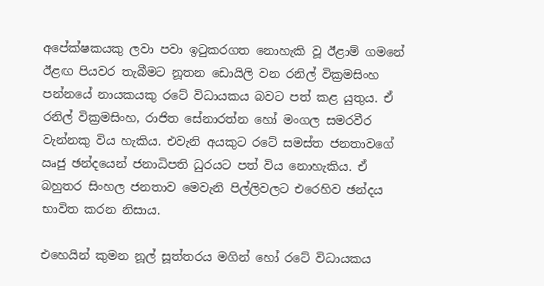අපේක්ෂකයකු ලවා පවා ඉටුකරගත නොහැකි වූ ඊළාම් ගමනේ ඊළඟ පියවර තැබීමට නූතන ඩොයිලි වන රනිල් වික්‍රමසිංහ පන්නයේ නායකයකු රටේ විධායකය බවට පත් කළ යුතුය. ඒ රනිල් වික්‍රමසිංහ, රාජිත සේනාරත්න හෝ මංගල සමරවීර වැන්නකු විය හැකිය. එවැනි අයකුට රටේ සමස්ත ජනතාවගේ ඍජු ඡන්දයෙන් ජනාධිපති ධුරයට පත් විය නොහැකිය. ඒ බහුතර සිංහල ජනතාව මෙවැනි පිල්ලිවලට එරෙහිව ඡන්දය භාවිත කරන නිසාය.

එහෙයින් කුමන නූල් සූත්තරය මගින් හෝ රටේ විධායකය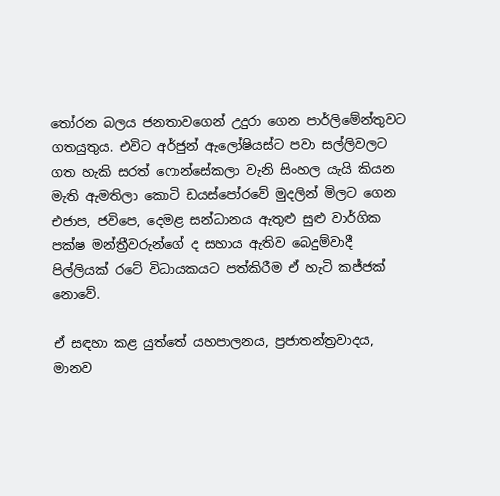තෝරන බලය ජනතාවගෙන් උදුරා ගෙන පාර්ලිමේන්තුවට ගතයුතුය. එවිට අර්ජුන් ඇලෝෂියස්ට පවා සල්ලිවලට ගත හැකි සරත් ෆොන්සේකලා වැනි සිංහල යැයි කියන මැති ඇමතිලා කොටි ඩයස්පෝරවේ මුදලින් මිලට ගෙන එජාප, ජවිපෙ, දෙමළ සන්ධානය ඇතුළු සුළු වාර්ගික පක්ෂ මන්ත්‍රීවරුන්ගේ ද සහාය ඇතිව බෙදුම්වාදී පිල්ලියක් රටේ විධායකයට පත්කිරීම ඒ හැටි කජ්ජක් නොවේ.

ඒ සඳහා කළ යුත්තේ යහපාලනය, ප්‍රජාතන්ත්‍රවාදය, මානව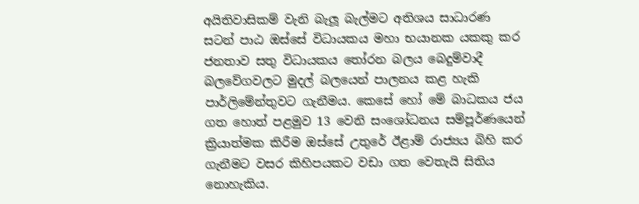අයිතිවාසිකම් වැනි බැලූ බැල්මට අතිශය සාධාරණ සටන් පාඨ ඔස්සේ විධායකය මහා භයානක යකකු කර ජනතාව සතු විධායකය තෝරන බලය බෙදුම්වාදී බලවේගවලට මුදල් බලයෙන් පාලනය කළ හැකි පාර්ලිමේන්තුවට ගැනීමය. කෙසේ හෝ මේ බාධකය ජය ගත හොත් පළමුව 13 වෙනි සංශෝධනය සම්පූර්ණයෙන් ක්‍රියාත්මක කිරීම ඔස්සේ උතුරේ ඊළාම් රාජ්‍යය බිහි කර ගැනීමට වසර කිහිපයකට වඩා ගත වෙතැයි සිතිය නොහැකිය.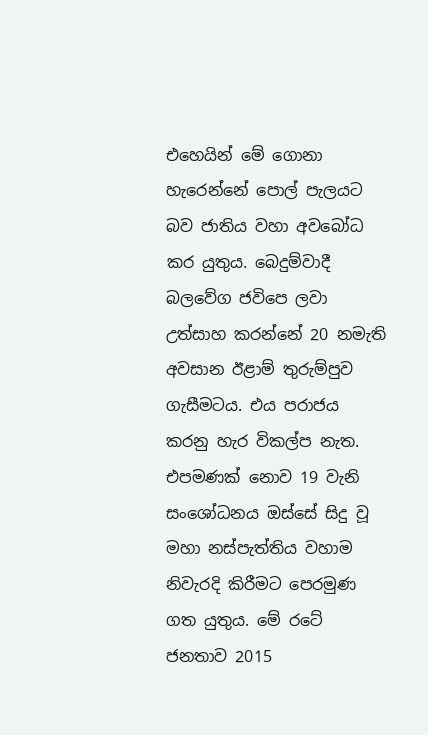එහෙයින් මේ ගොනා හැරෙන්නේ පොල් පැලයට බව ජාතිය වහා අවබෝධ කර යුතුය. බෙදුම්වාදී බලවේග ජවිපෙ ලවා උත්සාහ කරන්නේ 20 නමැති අවසාන ඊළාම් තුරුම්පුව ගැසීමටය. එය පරාජය කරනු හැර විකල්ප නැත. එපමණක් නොව 19 වැනි සංශෝධනය ඔස්සේ සිදු වූ මහා නස්පැත්තිය වහාම නිවැරදි කිරීමට පෙරමුණ ගත යුතුය. මේ රටේ ජනතාව 2015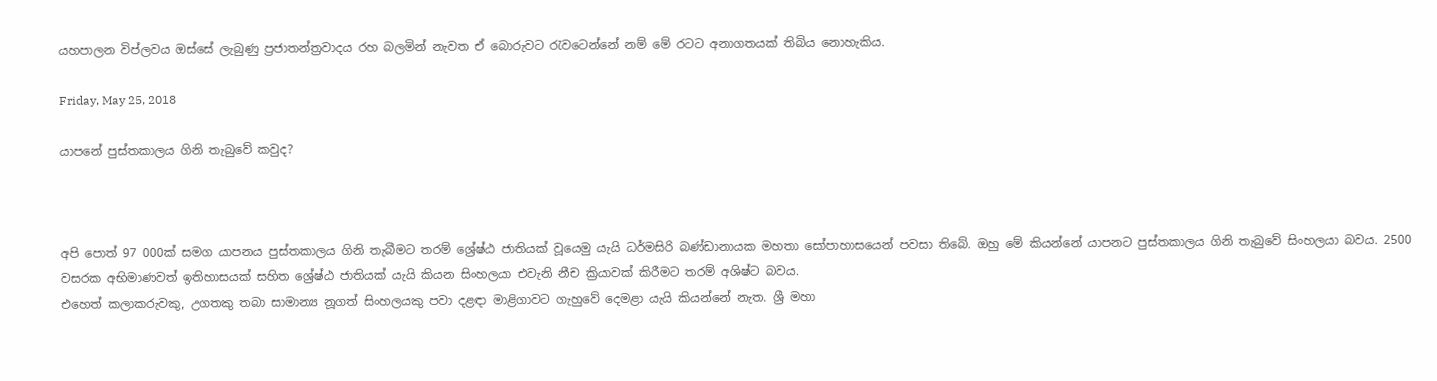යහපාලන විප්ලවය ඔස්සේ ලැබුණු ප්‍රජාතන්ත්‍රවාදය රහ බලමින් නැවත ඒ බොරුවට රැවටෙන්නේ නම් මේ රටට අනාගතයක් තිබිය නොහැකිය.

Friday, May 25, 2018

යාපනේ පුස්තකාලය ගිනි තැබුවේ කවුද?



අපි පොත් 97 000ක් සමග යාපනය පුස්තකාලය ගිනි තැබීමට තරම් ශ්‍රේෂ්ඨ ජාතියක් වූයෙමු යැයි ධර්මසිරි බණ්ඩානායක මහතා සෝපාහාසයෙන් පවසා තිබේ. ඔහු මේ කියන්නේ යාපනට පුස්තකාලය ගිනි තැබුවේ සිංහලයා බවය. 2500 වසරක අභිමාණවත් ඉතිහාසයක් සහිත ශ්‍රේෂ්ඨ ජාතියක් යැයි කියන සිංහලයා එවැනි නීච ක්‍රියාවක් කිරීමට තරම් අශිෂ්ට බවය.
එහෙත් කලාකරුවකු, උගතකු තබා සාමාන්‍ය නූගත් සිංහලයකු පවා දළඳා මාළිගාවට ගැහුවේ දෙමළා යැයි කියන්නේ නැත. ශ්‍රී මහා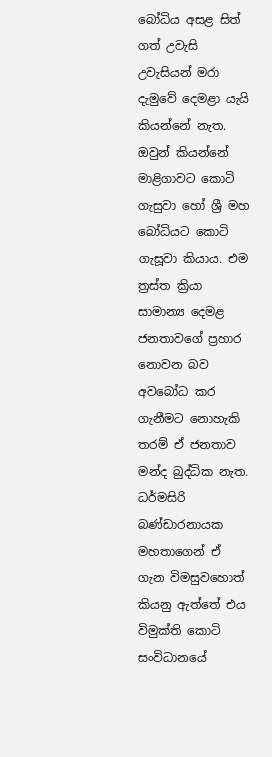බෝධිය අසළ සිත් ගත් උවැසි උවැසියන් මරා දැමුවේ දෙමළා යැයි කියන්නේ නැත. ඔවුන් කියන්නේ මාළිගාවට කොටි ගැසුවා හෝ ශ්‍රී මහ බෝධියට කොටි ගැසූවා කියාය. එම ත්‍රස්ත ක්‍රියා සාමාන්‍ය දෙමළ ජනතාවගේ ප්‍රහාර නොවන බව අවබෝධ කර ගැනීමට නොහැකි තරම් ඒ ජනතාව මන්ද බුද්ධික නැත.
ධර්මසිරි බණ්ඩාරනායක මහතාගෙන් ඒ ගැන විමසුවහොත් කියනු ඇත්තේ එය විමුක්ති කොටි සංවිධානයේ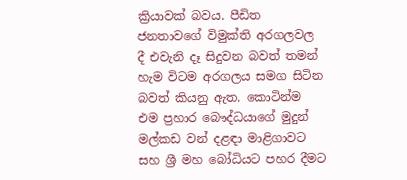ක්‍රියාවක් බවය. පීඩිත ජනතාවගේ විමුක්ති අරගලවල දී එවැනි දෑ සිදුවන බවත් තමන් හැම විටම අරගලය සමග සිටින බවත් කියනු ඇත. කොටින්ම එම ප්‍රහාර බෞද්ධයාගේ මුදුන් මල්කඩ වන් දළඳා මාළිගාවට සහ ශ්‍රී මහ බෝධියට පහර දීමට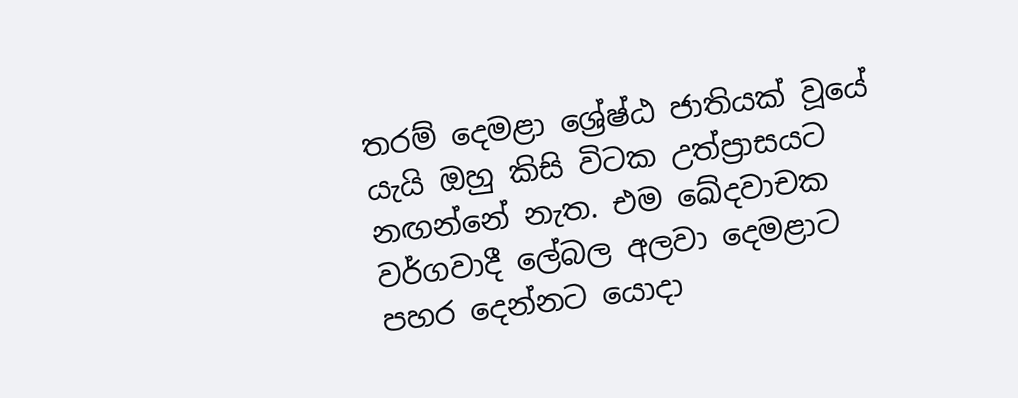තරම් දෙමළා ශ්‍රේෂ්ඨ ජාතියක් වූයේ යැයි ඔහු කිසි විටක උත්ප්‍රාසයට නඟන්නේ නැත. එම ඛේදවාචක වර්ගවාදී ලේබල අලවා දෙමළාට පහර දෙන්නට යොදා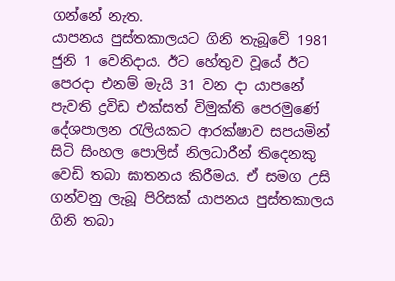ගන්නේ නැත.
යාපනය පුස්තකාලයට ගිනි තැබූවේ 1981 ජුනි 1 වෙනිදාය. ඊට හේතුව වූයේ ඊට පෙරදා එනම් මැයි 31 වන දා යාපනේ පැවති ද්‍රවිඩ එක්සත් විමුක්ති පෙරමුණේ දේශපාලන රැලියකට ආරක්ෂාව සපයමින් සිටි සිංහල පොලිස් නිලධාරීන් තිදෙනකු වෙඩි තබා ඝාතනය කිරීමය. ඒ සමග උසි ගන්වනු ලැබූ පිරිසක් යාපනය පුස්තකාලය ගිනි තබා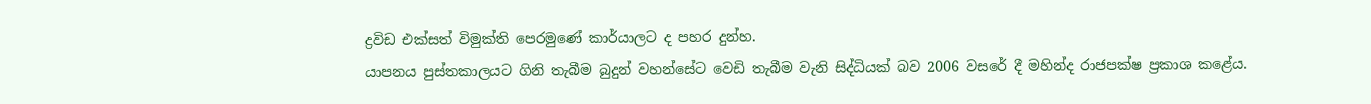ද්‍රවිඩ එක්සත් විමුක්ති පෙරමුණේ කාර්යාලට ද පහර දුන්හ.
යාපනය පුස්තකාලයට ගිනි තැබීම බුදුන් වහන්සේට වෙඩි තැබීම වැනි සිද්ධියක් බව 2006 වසරේ දී මහින්ද රාජපක්ෂ ප්‍රකාශ කළේය.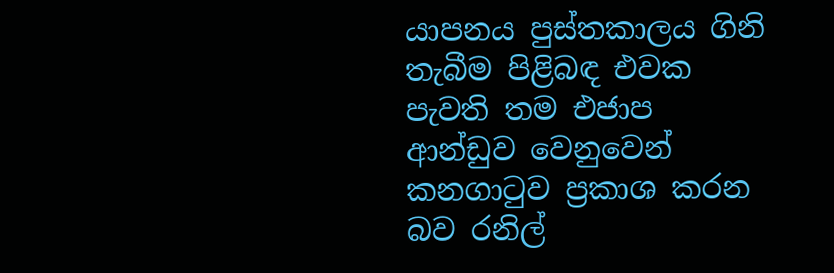යාපනය පුස්තකාලය ගිනි තැබීම පිළිබඳ එවක පැවති තම එජාප ආන්ඩුව වෙනුවෙන් කනගාටුව ප්‍රකාශ කරන බව රනිල්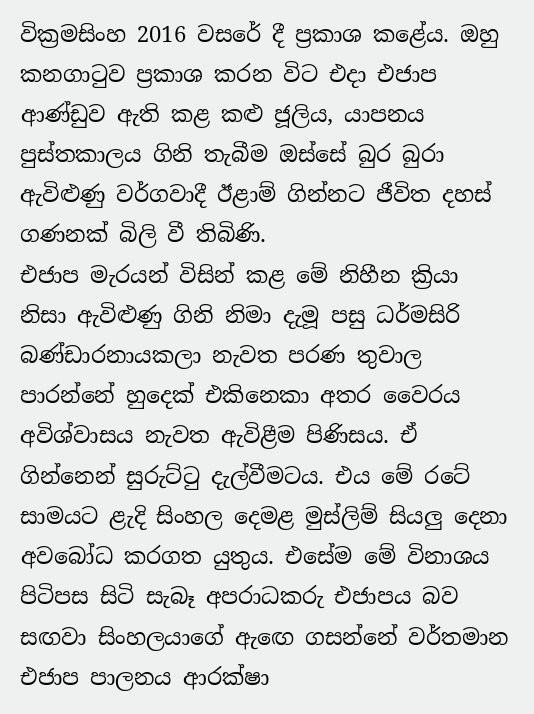වික්‍රමසිංහ 2016 වසරේ දී ප්‍රකාශ කළේය. ඔහු කනගාටුව ප්‍රකාශ කරන විට එදා එජාප ආණ්ඩුව ඇති කළ කළු ජූලිය, යාපනය පුස්තකාලය ගිනි තැබීම ඔස්සේ බුර බුරා ඇවිළුණු වර්ගවාදී ඊළාම් ගින්නට ජීවිත දහස් ගණනක් බිලි වී තිබිණි.
එජාප මැරයන් විසින් කළ මේ නිහීන ක්‍රියා නිසා ඇවිළුණු ගිනි නිමා දැමූ පසු ධර්මසිරි බණ්ඩාරනායකලා නැවත පරණ තුවාල පාරන්නේ හුදෙක් එකිනෙකා අතර වෛරය අවිශ්වාසය නැවත ඇවිළීම පිණිසය. ඒ ගින්නෙන් සුරුට්ටු දැල්වීමටය. එය මේ රටේ සාමයට ළැදි සිංහල දෙමළ මුස්ලිම් සියලු දෙනා අවබෝධ කරගත යුතුය. එසේම මේ විනාශය පිටිපස සිටි සැබෑ අපරාධකරු එජාපය බව සඟවා සිංහලයාගේ ඇඟෙ ගසන්නේ වර්තමාන එජාප පාලනය ආරක්ෂා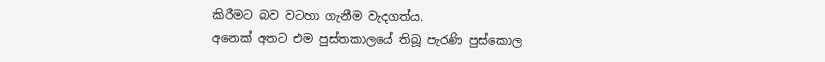කිරීමට බව වටහා ගැනීම වැදගත්ය.
අනෙක් අතට එම පුස්තකාලයේ තිබූ පැරණි පුස්කොල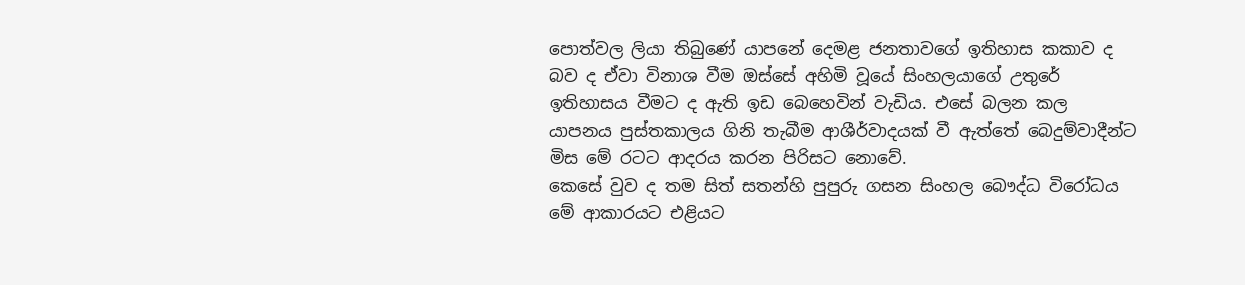පොත්වල ලියා තිබුණේ යාපනේ දෙමළ ජනතාවගේ ඉතිහාස කකාව ද බව ද ඒවා විනාශ වීම ඔස්සේ අහිමි වූයේ සිංහලයාගේ උතුරේ ඉතිහාසය වීමට ද ඇති ඉඩ බෙහෙවින් වැඩිය. එසේ බලන කල යාපනය පුස්තකාලය ගිනි තැබීම ආශීර්වාදයක් වී ඇත්තේ බෙදුම්වාදීන්ට මිස මේ රටට ආදරය කරන පිරිසට නොවේ.
කෙසේ වුව ද තම සිත් සතන්හි පුපුරු ගසන සිංහල බෞද්ධ විරෝධය මේ ආකාරයට එළියට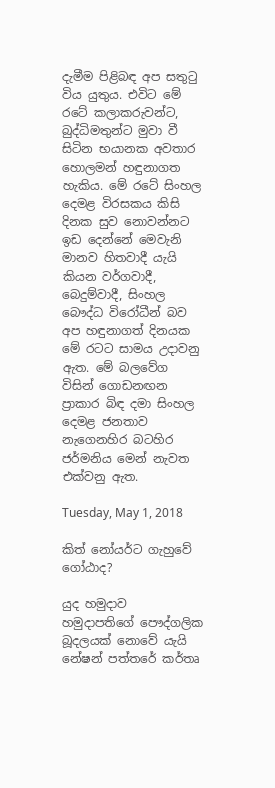දැමීම පිළිබඳ අප සතුටු විය යුතුය. එවිට මේ රටේ කලාකරුවන්ට, බුද්ධිමතුන්ට මුවා වී සිටින භයානක අවතාර හොලමන් හඳුනාගත හැකිය. මේ රටේ සිංහල දෙමළ විරසකය කිසි දිනක සුව නොවන්නට ඉඩ දෙන්නේ මෙවැනි මානව හිතවාදී යැයි කියන වර්ගවාදී, බෙදුම්වාදී, සිංහල බෞද්ධ විරෝධීන් බව අප හඳුනාගත් දිනයක මේ රටට සාමය උදාවනු ඇත. මේ බලවේග විසින් ගොඩනඟන ප්‍රාකාර බිඳ දමා සිංහල දෙමළ ජනතාව නැගෙනහිර බටහිර ජර්මනිය මෙන් නැවත එක්වනු ඇත.

Tuesday, May 1, 2018

කිත් නෝයර්ට ගැහුවේ ගෝඨාද?

යුද හමුදාව හමුදාපතිගේ පෞද්ගලික බූදලයක් නොවේ යැයි නේෂන් පත්තරේ කර්තෘ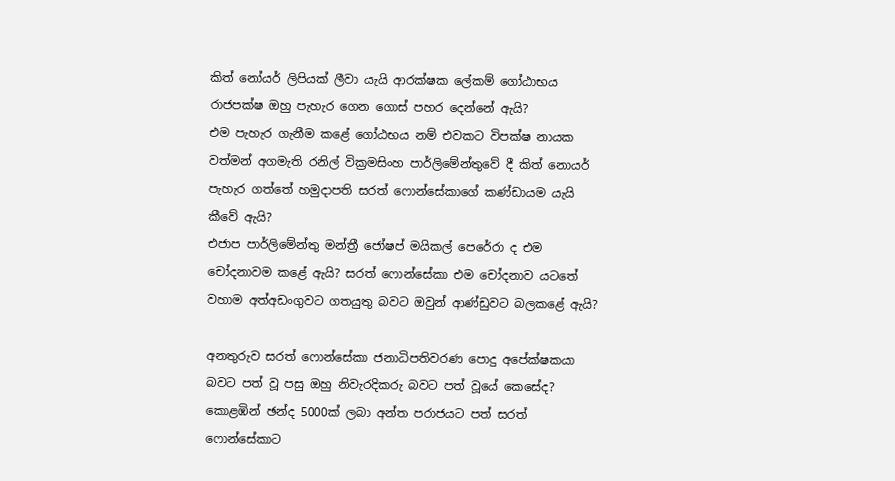කිත් නෝයර් ලිපියක් ලීවා යැයි ආරක්ෂක ලේකම් ගෝඨාභය රාජපක්ෂ ඔහු පැහැර ගෙන ගොස් පහර දෙන්නේ ඇයි?
එම පැහැර ගැනීම කළේ ගෝඨභය නම් එවකට විපක්ෂ නායක වත්මන් අගමැති රනිල් වික්‍රමසිංහ පාර්ලිමේන්තුවේ දී කිත් නොයර් පැහැර ගත්තේ හමුදාපති සරත් ෆොන්සේකාගේ කණ්ඩායම යැයි කීවේ ඇයි?
එජාප පාර්ලිමේන්තු මන්ත්‍රී ජෝෂප් මයිකල් පෙරේරා ද එම චෝදනාවම කළේ ඇයි? සරත් ෆොන්සේකා එම චෝදනාව යටතේ වහාම අත්අඩංගුවට ගතයුතු බවට ඔවුන් ආණ්ඩුවට බලකළේ ඇයි?

අනතුරුව සරත් ෆොන්සේකා ජනාධිපතිවරණ පොදු අපේක්ෂකයා බවට පත් වූ පසු ඔහු නිවැරදිකරු බවට පත් වූයේ කෙසේද? කොළඹින් ඡන්ද 5000ක් ලබා අන්ත පරාජයට පත් සරත් ෆොන්සේකාට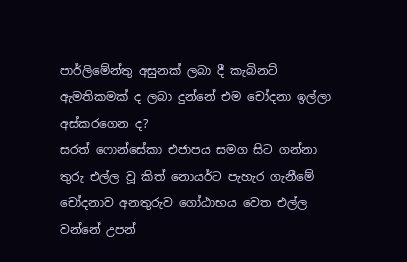පාර්ලිමේන්තු අසුනක් ලබා දී කැබිනට් ඇමතිකමක් ද ලබා දුන්නේ එම චෝදනා ඉල්ලා අස්කරගෙන ද?
සරත් ෆොන්සේකා එජාපය සමග සිට ගන්නා තුරු එල්ල වූ කිත් නොයර්ට පැහැර ගැනීමේ චෝදනාව අනතුරුව ගෝඨාභය වෙත එල්ල වන්නේ උපන්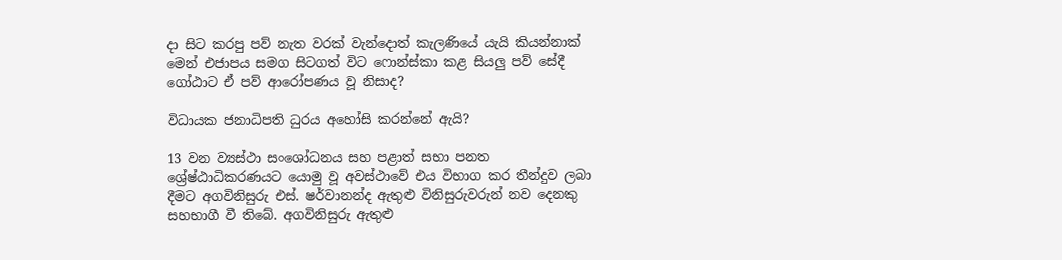දා සිට කරපු පව් නැත වරක් වැන්දොත් කැලණියේ යැයි කියන්නාක් මෙන් එජාපය සමග සිටගත් විට ෆොන්ස්කා කළ සියලු පව් සේදී ගෝඨාට ඒ පව් ආරෝපණය වූ නිසාද?

විධායක ජනාධිපති ධුරය අහෝසි කරන්නේ ඇයි?

13 වන ව්‍යස්ථා සංශෝධනය සහ පළාත් සභා පනත ශ්‍රේෂ්ඨාධිකරණයට යොමු වූ අවස්ථාවේ එය විභාග කර තීන්දුව ලබා දීමට අගවිනිසුරු එස්. ෂර්වානන්ද ඇතුළු විනිසුරුවරුන් නව දෙනකු සහභාගී වී තිබේ. අගවිනිසුරු ඇතුළු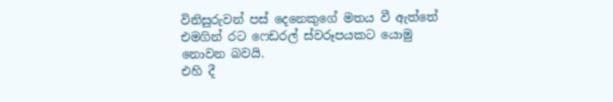විනිසුරුවන් පස් දෙනෙකුගේ මතය වී ඇත්තේ එමගින් රට ෆෙඩරල් ස්වරූපයකට යොමු නොවන බවයි.
එහි දී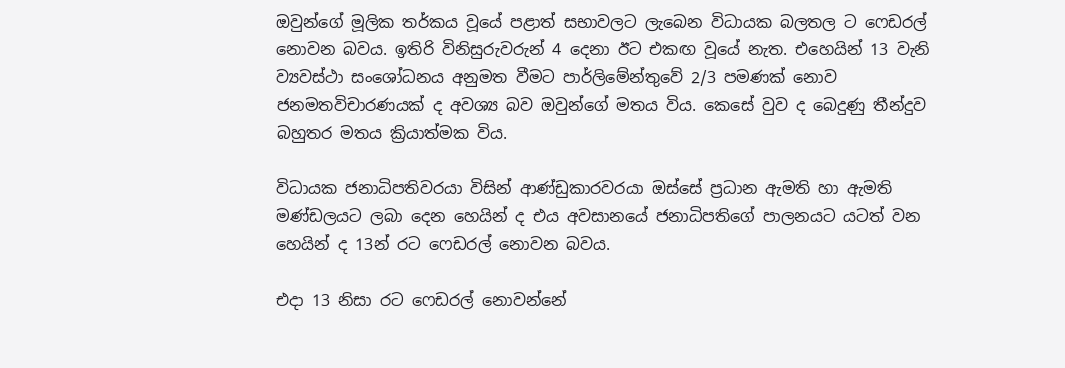ඔවුන්ගේ මූලික තර්කය වූයේ පළාත් සභාවලට ලැබෙන විධායක බලතල ට ෆෙඩරල් නොවන බවය. ඉතිරි විනිසුරුවරුන් 4 දෙනා ඊට එකඟ වූයේ නැත. එහෙයින් 13 වැනි ව්‍යවස්ථා සංශෝධනය අනුමත වීමට පාර්ලිමේන්තුවේ 2/3 පමණක් නොව ජනමතවිචාරණයක් ද අවශ්‍ය බව ඔවුන්ගේ මතය විය. කෙසේ වුව ද බෙදුණු තීන්දුව බහුතර මතය ක්‍රියාත්මක විය.

විධායක ජනාධිපතිවරයා විසින් ආණ්ඩුකාරවරයා ඔස්සේ ප්‍රධාන ඇමති හා ඇමති මණ්ඩලයට ලබා දෙන හෙයින් ද එය අවසානයේ ජනාධිපතිගේ පාලනයට යටත් වන හෙයින් ද 13න් රට ෆෙඩරල් නොවන බවය.

එදා 13 නිසා රට ෆෙඩරල් නොවන්නේ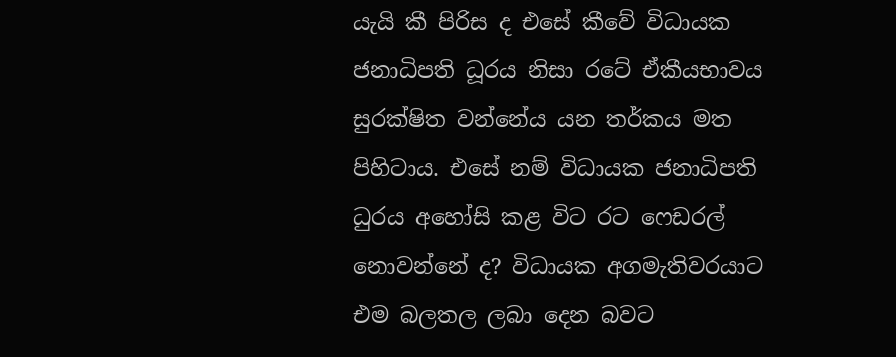යැයි කී පිරිස ද එසේ කීවේ විධායක ජනාධිපති ධූරය නිසා රටේ ඒකීයභාවය සුරක්ෂිත වන්නේය යන තර්කය මත පිහිටාය. එසේ නම් විධායක ජනාධිපති ධුරය අහෝසි කළ විට රට ෆෙඩරල් නොවන්නේ ද? විධායක අගමැතිවරයාට එම බලතල ලබා දෙන බවට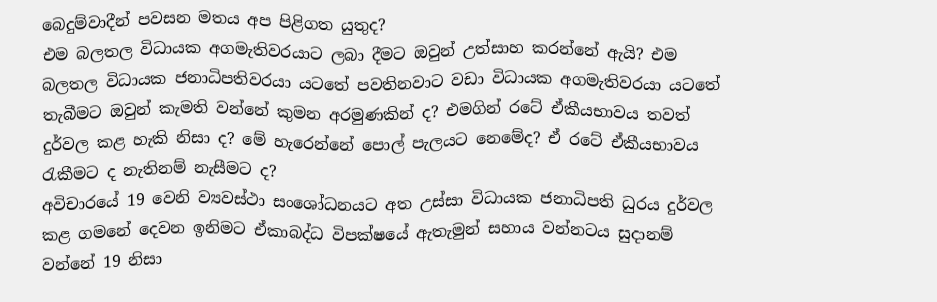බෙදුම්වාදීන් පවසන මතය අප පිළිගත යුතුද?
එම බලතල විධායක අගමැතිවරයාට ලබා දීමට ඔවුන් උත්සාහ කරන්නේ ඇයි? එම බලතල විධායක ජනාධිපතිවරයා යටතේ පවතිනවාට වඩා විධායක අගමැතිවරයා යටතේ තැබීමට ඔවුන් කැමති වන්නේ කුමන අරමුණකින් ද? එමගින් රටේ ඒකීයභාවය තවත් දුර්වල කළ හැකි නිසා ද? මේ හැරෙන්නේ පොල් පැලයට නෙමේද? ඒ රටේ ඒකීයභාවය රැකීමට ද නැතිනම් නැසීමට ද?
අවිචාරයේ 19 වෙනි ව්‍යවස්ථා සංශෝධනයට අත උස්සා විධායක ජනාධිපති ධුරය දුර්වල කළ ගමනේ දෙවන ඉනිමට ඒකාබද්ධ විපක්ෂයේ ඇතැමුන් සහාය වන්නටය සුදානම් වන්නේ 19 නිසා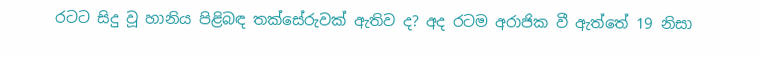රටට සිදු වූ හානිය පිළිබඳ තක්සේරුවක් ඇතිව ද? අද රටම අරාජික වී ඇත්තේ 19 නිසා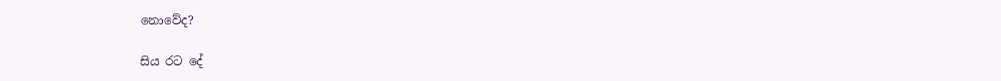නොවේද?

සිය රට දේ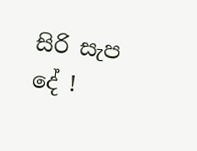සිරි සැප දේ !